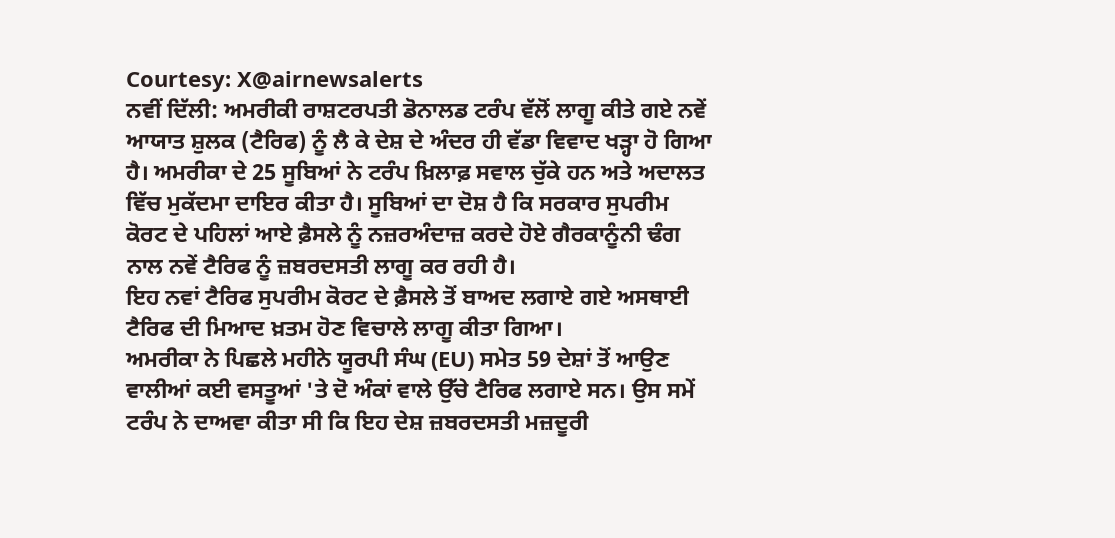Courtesy: X@airnewsalerts
ਨਵੀਂ ਦਿੱਲੀ: ਅਮਰੀਕੀ ਰਾਸ਼ਟਰਪਤੀ ਡੋਨਾਲਡ ਟਰੰਪ ਵੱਲੋਂ ਲਾਗੂ ਕੀਤੇ ਗਏ ਨਵੇਂ ਆਯਾਤ ਸ਼ੁਲਕ (ਟੈਰਿਫ) ਨੂੰ ਲੈ ਕੇ ਦੇਸ਼ ਦੇ ਅੰਦਰ ਹੀ ਵੱਡਾ ਵਿਵਾਦ ਖੜ੍ਹਾ ਹੋ ਗਿਆ ਹੈ। ਅਮਰੀਕਾ ਦੇ 25 ਸੂਬਿਆਂ ਨੇ ਟਰੰਪ ਖ਼ਿਲਾਫ਼ ਸਵਾਲ ਚੁੱਕੇ ਹਨ ਅਤੇ ਅਦਾਲਤ ਵਿੱਚ ਮੁਕੱਦਮਾ ਦਾਇਰ ਕੀਤਾ ਹੈ। ਸੂਬਿਆਂ ਦਾ ਦੋਸ਼ ਹੈ ਕਿ ਸਰਕਾਰ ਸੁਪਰੀਮ ਕੋਰਟ ਦੇ ਪਹਿਲਾਂ ਆਏ ਫ਼ੈਸਲੇ ਨੂੰ ਨਜ਼ਰਅੰਦਾਜ਼ ਕਰਦੇ ਹੋਏ ਗੈਰਕਾਨੂੰਨੀ ਢੰਗ ਨਾਲ ਨਵੇਂ ਟੈਰਿਫ ਨੂੰ ਜ਼ਬਰਦਸਤੀ ਲਾਗੂ ਕਰ ਰਹੀ ਹੈ।
ਇਹ ਨਵਾਂ ਟੈਰਿਫ ਸੁਪਰੀਮ ਕੋਰਟ ਦੇ ਫ਼ੈਸਲੇ ਤੋਂ ਬਾਅਦ ਲਗਾਏ ਗਏ ਅਸਥਾਈ ਟੈਰਿਫ ਦੀ ਮਿਆਦ ਖ਼ਤਮ ਹੋਣ ਵਿਚਾਲੇ ਲਾਗੂ ਕੀਤਾ ਗਿਆ।
ਅਮਰੀਕਾ ਨੇ ਪਿਛਲੇ ਮਹੀਨੇ ਯੂਰਪੀ ਸੰਘ (EU) ਸਮੇਤ 59 ਦੇਸ਼ਾਂ ਤੋਂ ਆਉਣ ਵਾਲੀਆਂ ਕਈ ਵਸਤੂਆਂ 'ਤੇ ਦੋ ਅੰਕਾਂ ਵਾਲੇ ਉੱਚੇ ਟੈਰਿਫ ਲਗਾਏ ਸਨ। ਉਸ ਸਮੇਂ ਟਰੰਪ ਨੇ ਦਾਅਵਾ ਕੀਤਾ ਸੀ ਕਿ ਇਹ ਦੇਸ਼ ਜ਼ਬਰਦਸਤੀ ਮਜ਼ਦੂਰੀ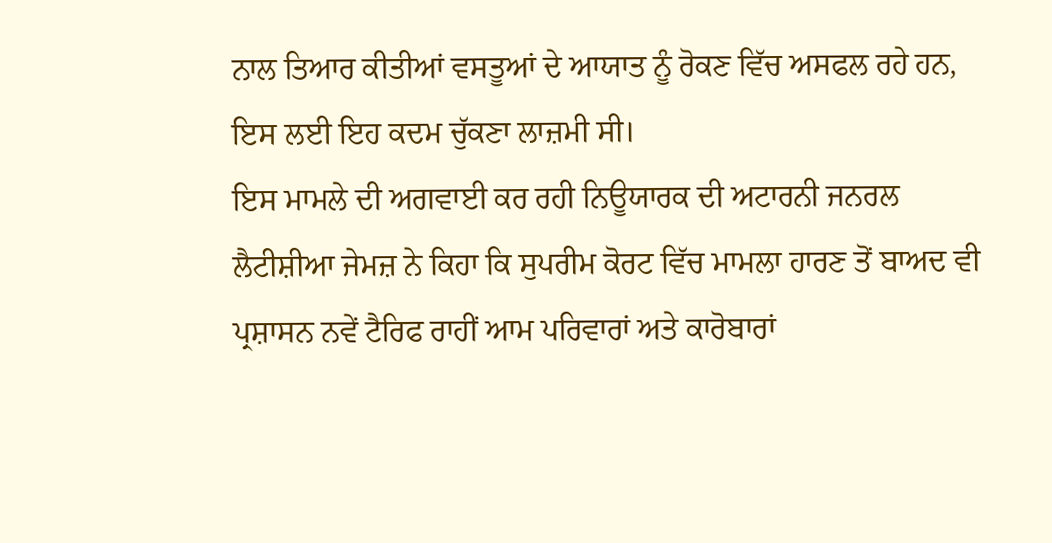ਨਾਲ ਤਿਆਰ ਕੀਤੀਆਂ ਵਸਤੂਆਂ ਦੇ ਆਯਾਤ ਨੂੰ ਰੋਕਣ ਵਿੱਚ ਅਸਫਲ ਰਹੇ ਹਨ, ਇਸ ਲਈ ਇਹ ਕਦਮ ਚੁੱਕਣਾ ਲਾਜ਼ਮੀ ਸੀ।
ਇਸ ਮਾਮਲੇ ਦੀ ਅਗਵਾਈ ਕਰ ਰਹੀ ਨਿਊਯਾਰਕ ਦੀ ਅਟਾਰਨੀ ਜਨਰਲ ਲੈਟੀਸ਼ੀਆ ਜੇਮਜ਼ ਨੇ ਕਿਹਾ ਕਿ ਸੁਪਰੀਮ ਕੋਰਟ ਵਿੱਚ ਮਾਮਲਾ ਹਾਰਣ ਤੋਂ ਬਾਅਦ ਵੀ ਪ੍ਰਸ਼ਾਸਨ ਨਵੇਂ ਟੈਰਿਫ ਰਾਹੀਂ ਆਮ ਪਰਿਵਾਰਾਂ ਅਤੇ ਕਾਰੋਬਾਰਾਂ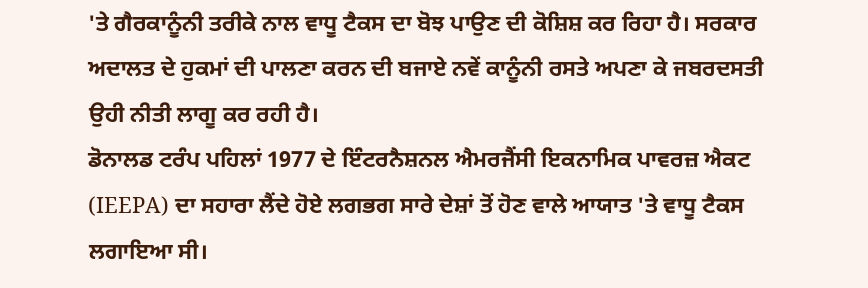'ਤੇ ਗੈਰਕਾਨੂੰਨੀ ਤਰੀਕੇ ਨਾਲ ਵਾਧੂ ਟੈਕਸ ਦਾ ਬੋਝ ਪਾਉਣ ਦੀ ਕੋਸ਼ਿਸ਼ ਕਰ ਰਿਹਾ ਹੈ। ਸਰਕਾਰ ਅਦਾਲਤ ਦੇ ਹੁਕਮਾਂ ਦੀ ਪਾਲਣਾ ਕਰਨ ਦੀ ਬਜਾਏ ਨਵੇਂ ਕਾਨੂੰਨੀ ਰਸਤੇ ਅਪਣਾ ਕੇ ਜਬਰਦਸਤੀ ਉਹੀ ਨੀਤੀ ਲਾਗੂ ਕਰ ਰਹੀ ਹੈ।
ਡੋਨਾਲਡ ਟਰੰਪ ਪਹਿਲਾਂ 1977 ਦੇ ਇੰਟਰਨੈਸ਼ਨਲ ਐਮਰਜੈਂਸੀ ਇਕਨਾਮਿਕ ਪਾਵਰਜ਼ ਐਕਟ (IEEPA) ਦਾ ਸਹਾਰਾ ਲੈਂਦੇ ਹੋਏ ਲਗਭਗ ਸਾਰੇ ਦੇਸ਼ਾਂ ਤੋਂ ਹੋਣ ਵਾਲੇ ਆਯਾਤ 'ਤੇ ਵਾਧੂ ਟੈਕਸ ਲਗਾਇਆ ਸੀ।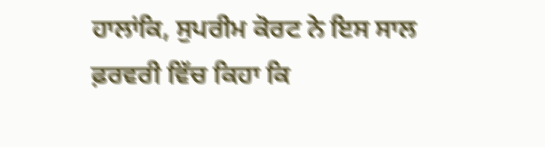ਹਾਲਾਂਕਿ, ਸੁਪਰੀਮ ਕੋਰਟ ਨੇ ਇਸ ਸਾਲ ਫ਼ਰਵਰੀ ਵਿੱਚ ਕਿਹਾ ਕਿ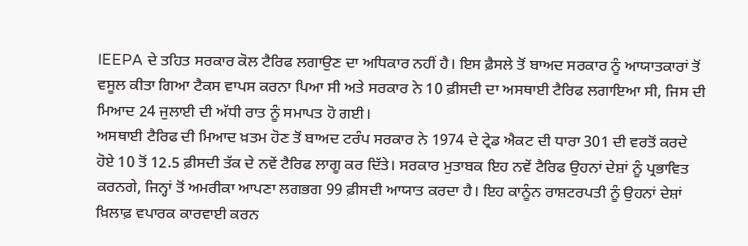IEEPA ਦੇ ਤਹਿਤ ਸਰਕਾਰ ਕੋਲ ਟੈਰਿਫ ਲਗਾਉਣ ਦਾ ਅਧਿਕਾਰ ਨਹੀਂ ਹੈ। ਇਸ ਫ਼ੈਸਲੇ ਤੋਂ ਬਾਅਦ ਸਰਕਾਰ ਨੂੰ ਆਯਾਤਕਾਰਾਂ ਤੋਂ ਵਸੂਲ ਕੀਤਾ ਗਿਆ ਟੈਕਸ ਵਾਪਸ ਕਰਨਾ ਪਿਆ ਸੀ ਅਤੇ ਸਰਕਾਰ ਨੇ 10 ਫ਼ੀਸਦੀ ਦਾ ਅਸਥਾਈ ਟੈਰਿਫ ਲਗਾਇਆ ਸੀ, ਜਿਸ ਦੀ ਮਿਆਦ 24 ਜੁਲਾਈ ਦੀ ਅੱਧੀ ਰਾਤ ਨੂੰ ਸਮਾਪਤ ਹੋ ਗਈ।
ਅਸਥਾਈ ਟੈਰਿਫ ਦੀ ਮਿਆਦ ਖ਼ਤਮ ਹੋਣ ਤੋਂ ਬਾਅਦ ਟਰੰਪ ਸਰਕਾਰ ਨੇ 1974 ਦੇ ਟ੍ਰੇਡ ਐਕਟ ਦੀ ਧਾਰਾ 301 ਦੀ ਵਰਤੋਂ ਕਰਦੇ ਹੋਏ 10 ਤੋਂ 12.5 ਫ਼ੀਸਦੀ ਤੱਕ ਦੇ ਨਵੇਂ ਟੈਰਿਫ ਲਾਗੂ ਕਰ ਦਿੱਤੇ। ਸਰਕਾਰ ਮੁਤਾਬਕ ਇਹ ਨਵੇਂ ਟੈਰਿਫ ਉਹਨਾਂ ਦੇਸ਼ਾਂ ਨੂੰ ਪ੍ਰਭਾਵਿਤ ਕਰਨਗੇ, ਜਿਨ੍ਹਾਂ ਤੋਂ ਅਮਰੀਕਾ ਆਪਣਾ ਲਗਭਗ 99 ਫ਼ੀਸਦੀ ਆਯਾਤ ਕਰਦਾ ਹੈ। ਇਹ ਕਾਨੂੰਨ ਰਾਸ਼ਟਰਪਤੀ ਨੂੰ ਉਹਨਾਂ ਦੇਸ਼ਾਂ ਖ਼ਿਲਾਫ਼ ਵਪਾਰਕ ਕਾਰਵਾਈ ਕਰਨ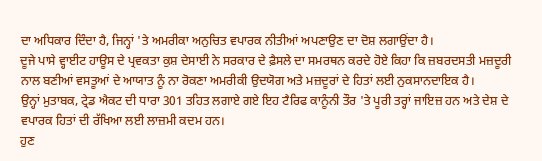ਦਾ ਅਧਿਕਾਰ ਦਿੰਦਾ ਹੈ, ਜਿਨ੍ਹਾਂ 'ਤੇ ਅਮਰੀਕਾ ਅਨੁਚਿਤ ਵਪਾਰਕ ਨੀਤੀਆਂ ਅਪਣਾਉਣ ਦਾ ਦੋਸ਼ ਲਗਾਉਂਦਾ ਹੈ।
ਦੂਜੇ ਪਾਸੇ ਵ੍ਹਾਈਟ ਹਾਊਸ ਦੇ ਪ੍ਰਵਕਤਾ ਕੁਸ਼ ਦੇਸਾਈ ਨੇ ਸਰਕਾਰ ਦੇ ਫ਼ੈਸਲੇ ਦਾ ਸਮਰਥਨ ਕਰਦੇ ਹੋਏ ਕਿਹਾ ਕਿ ਜ਼ਬਰਦਸਤੀ ਮਜ਼ਦੂਰੀ ਨਾਲ ਬਣੀਆਂ ਵਸਤੂਆਂ ਦੇ ਆਯਾਤ ਨੂੰ ਨਾ ਰੋਕਣਾ ਅਮਰੀਕੀ ਉਦਯੋਗ ਅਤੇ ਮਜ਼ਦੂਰਾਂ ਦੇ ਹਿਤਾਂ ਲਈ ਨੁਕਸਾਨਦਾਇਕ ਹੈ।
ਉਨ੍ਹਾਂ ਮੁਤਾਬਕ, ਟ੍ਰੇਡ ਐਕਟ ਦੀ ਧਾਰਾ 301 ਤਹਿਤ ਲਗਾਏ ਗਏ ਇਹ ਟੈਰਿਫ ਕਾਨੂੰਨੀ ਤੌਰ 'ਤੇ ਪੂਰੀ ਤਰ੍ਹਾਂ ਜਾਇਜ਼ ਹਨ ਅਤੇ ਦੇਸ਼ ਦੇ ਵਪਾਰਕ ਹਿਤਾਂ ਦੀ ਰੱਖਿਆ ਲਈ ਲਾਜ਼ਮੀ ਕਦਮ ਹਨ।
ਹੁਣ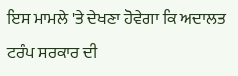ਇਸ ਮਾਮਲੇ 'ਤੇ ਦੇਖਣਾ ਹੋਵੇਗਾ ਕਿ ਅਦਾਲਤ ਟਰੰਪ ਸਰਕਾਰ ਦੀ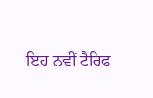ਇਹ ਨਵੀਂ ਟੈਰਿਫ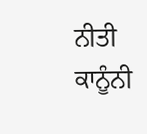ਨੀਤੀ ਕਾਨੂੰਨੀ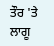ਤੌਰ 'ਤੇ ਲਾਗੂ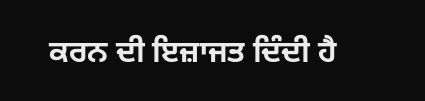ਕਰਨ ਦੀ ਇਜ਼ਾਜਤ ਦਿੰਦੀ ਹੈ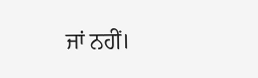ਜਾਂ ਨਹੀਂ।